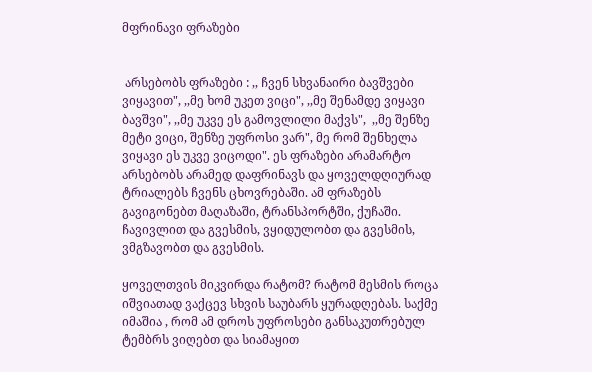მფრინავი ფრაზები


 არსებობს ფრაზები : ,, ჩვენ სხვანაირი ბავშვები ვიყავით", ,,მე ხომ უკეთ ვიცი", ,,მე შენამდე ვიყავი ბავშვი", ,,მე უკვე ეს გამოვლილი მაქვს",  ,,მე შენზე მეტი ვიცი, შენზე უფროსი ვარ", მე რომ შენხელა ვიყავი ეს უკვე ვიცოდი". ეს ფრაზები არამარტო არსებობს არამედ დაფრინავს და ყოველდღიურად ტრიალებს ჩვენს ცხოვრებაში. ამ ფრაზებს გავიგონებთ მაღაზაში, ტრანსპორტში, ქუჩაში. ჩავივლით და გვესმის, ვყიდულობთ და გვესმის, ვმგზავობთ და გვესმის.

ყოველთვის მიკვირდა რატომ? რატომ მესმის როცა იშვიათად ვაქცევ სხვის საუბარს ყურადღებას. საქმე იმაშია , რომ ამ დროს უფროსები განსაკუთრებულ ტემბრს ვიღებთ და სიამაყით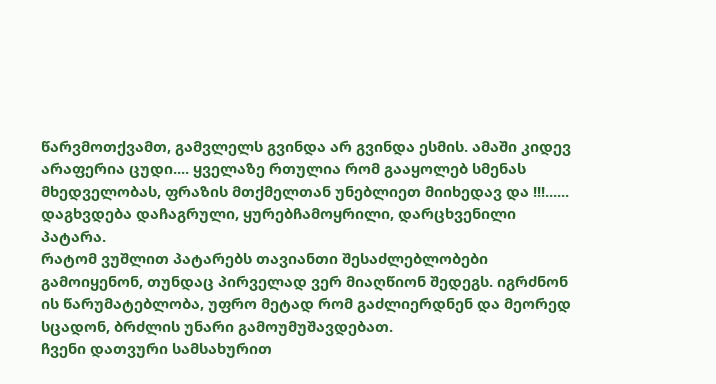წარვმოთქვამთ, გამვლელს გვინდა არ გვინდა ესმის. ამაში კიდევ არაფერია ცუდი.... ყველაზე რთულია რომ გააყოლებ სმენას მხედველობას, ფრაზის მთქმელთან უნებლიეთ მიიხედავ და !!!...... დაგხვდება დაჩაგრული, ყურებჩამოყრილი, დარცხვენილი  პატარა.
რატომ ვუშლით პატარებს თავიანთი შესაძლებლობები გამოიყენონ, თუნდაც პირველად ვერ მიაღწიონ შედეგს. იგრძნონ ის წარუმატებლობა, უფრო მეტად რომ გაძლიერდნენ და მეორედ სცადონ, ბრძლის უნარი გამოუმუშავდებათ.
ჩვენი დათვური სამსახურით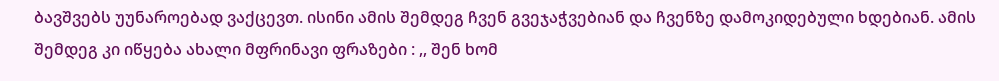ბავშვებს უუნაროებად ვაქცევთ. ისინი ამის შემდეგ ჩვენ გვეჯაჭვებიან და ჩვენზე დამოკიდებული ხდებიან. ამის შემდეგ კი იწყება ახალი მფრინავი ფრაზები : ,, შენ ხომ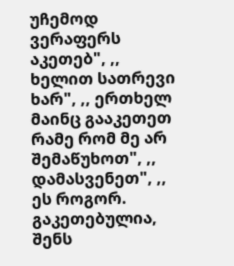უჩემოდ ვერაფერს აკეთებ", ,, ხელით სათრევი ხარ", ,, ერთხელ მაინც გააკეთეთ რამე რომ მე არ შემაწუხოთ", ,, დამასვენეთ", ,, ეს როგორ. გაკეთებულია, შენს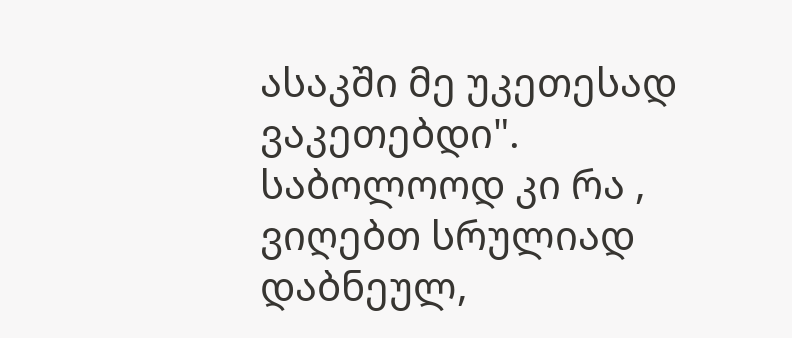ასაკში მე უკეთესად ვაკეთებდი".
საბოლოოდ კი რა , ვიღებთ სრულიად დაბნეულ,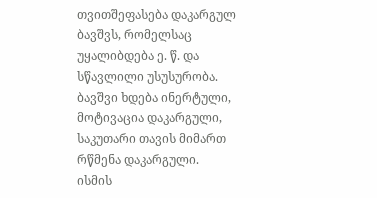თვითშეფასება დაკარგულ ბავშვს, რომელსაც უყალიბდება ე. წ. და სწავლილი უსუსურობა.
ბავშვი ხდება ინერტული, მოტივაცია დაკარგული, საკუთარი თავის მიმართ რწმენა დაკარგული.
ისმის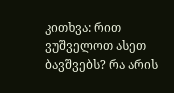კითხვა: რით ვუშველოთ ასეთ ბავშვებს? რა არის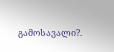გამოსავალი?.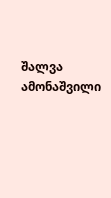შალვა ამონაშვილი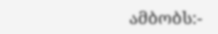ამბობს:-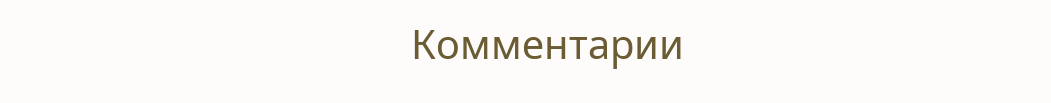Комментарии